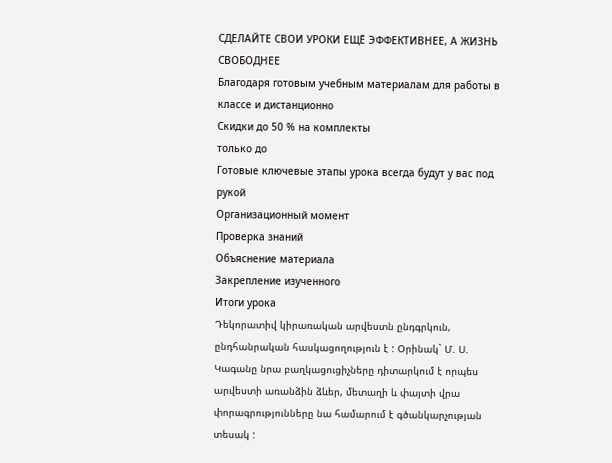СДЕЛАЙТЕ СВОИ УРОКИ ЕЩЁ ЭФФЕКТИВНЕЕ, А ЖИЗНЬ СВОБОДНЕЕ
Благодаря готовым учебным материалам для работы в классе и дистанционно
Скидки до 50 % на комплекты
только до
Готовые ключевые этапы урока всегда будут у вас под рукой
Организационный момент
Проверка знаний
Объяснение материала
Закрепление изученного
Итоги урока
Դեկորատիվ կիրառական արվեստն ընդգրկուն, ընդհանրական հասկացողություն է : Օրինակ` Մ. Ս. Կագանը նրա բաղկացուցիչները դիտարկում է որպես արվեստի առանձին ձևեր, մետաղի և փայտի վրա փորագրությունները նա համարում է գծանկարչության տեսակ :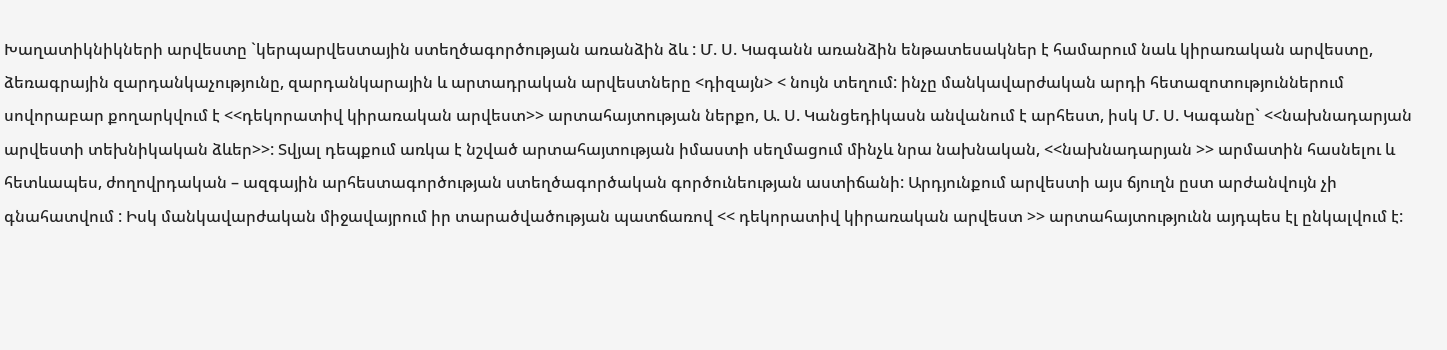Խաղատիկնիկների արվեստը `կերպարվեստային ստեղծագործության առանձին ձև : Մ. Ս. Կագանն առանձին ենթատեսակներ է համարում նաև կիրառական արվեստը, ձեռագրային զարդանկաչությունը, զարդանկարային և արտադրական արվեստները <դիզայն> < նույն տեղում: ինչը մանկավարժական արդի հետազոտություններում սովորաբար քողարկվում է <<դեկորատիվ կիրառական արվեստ>> արտահայտության ներքո, Ա. Ս. Կանցեդիկասն անվանում է արհեստ, իսկ Մ. Ս. Կագանը` <<նախնադարյան արվեստի տեխնիկական ձևեր>>: Տվյալ դեպքում առկա է նշված արտահայտության իմաստի սեղմացում մինչև նրա նախնական, <<նախնադարյան >> արմատին հասնելու և հետևապես, ժողովրդական – ազգային արհեստագործության ստեղծագործական գործունեության աստիճանի: Արդյունքում արվեստի այս ճյուղն ըստ արժանվույն չի գնահատվում : Իսկ մանկավարժական միջավայրում իր տարածվածության պատճառով << դեկորատիվ կիրառական արվեստ >> արտահայտությունն այդպես էլ ընկալվում է: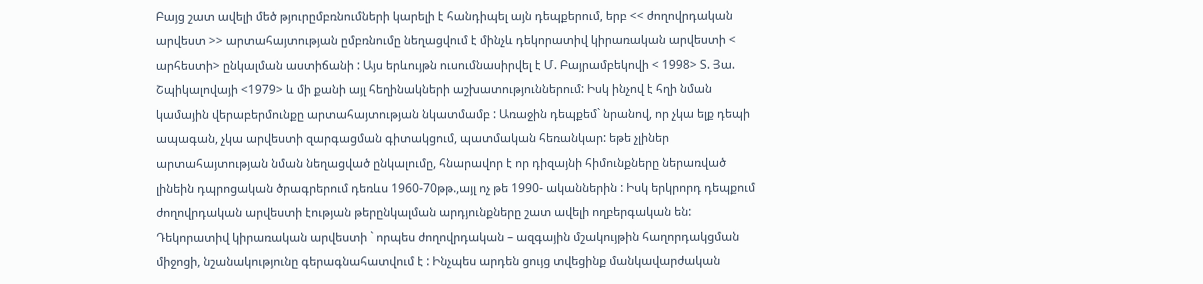Բայց շատ ավելի մեծ թյուրըմբռնումների կարելի է հանդիպել այն դեպքերում, երբ << ժողովրդական արվեստ >> արտահայտության ըմբռնումը նեղացվում է մինչև դեկորատիվ կիրառական արվեստի < արհեստի> ընկալման աստիճանի : Այս երևույթն ուսումնասիրվել է Մ. Բայրամբեկովի < 1998> Տ. Յա. Շպիկալովայի <1979> և մի քանի այլ հեղինակների աշխատություններում: Իսկ ինչով է հղի նման կամային վերաբերմունքը արտահայտության նկատմամբ : Առաջին դեպքեմ` նրանով, որ չկա ելք դեպի ապագան, չկա արվեստի զարգացման գիտակցում, պատմական հեռանկար: եթե չլիներ արտահայտության նման նեղացված ընկալումը, հնարավոր է որ դիզայնի հիմունքները ներառված լինեին դպրոցական ծրագրերում դեռևս 1960-70թթ.,այլ ոչ թե 1990- ականներին : Իսկ երկրորդ դեպքում ժողովրդական արվեստի էության թերընկալման արդյունքները շատ ավելի ողբերգական են: Դեկորատիվ կիրառական արվեստի ` որպես ժողովրդական – ազգային մշակույթին հաղորդակցման միջոցի, նշանակությունը գերագնահատվում է : Ինչպես արդեն ցույց տվեցինք մանկավարժական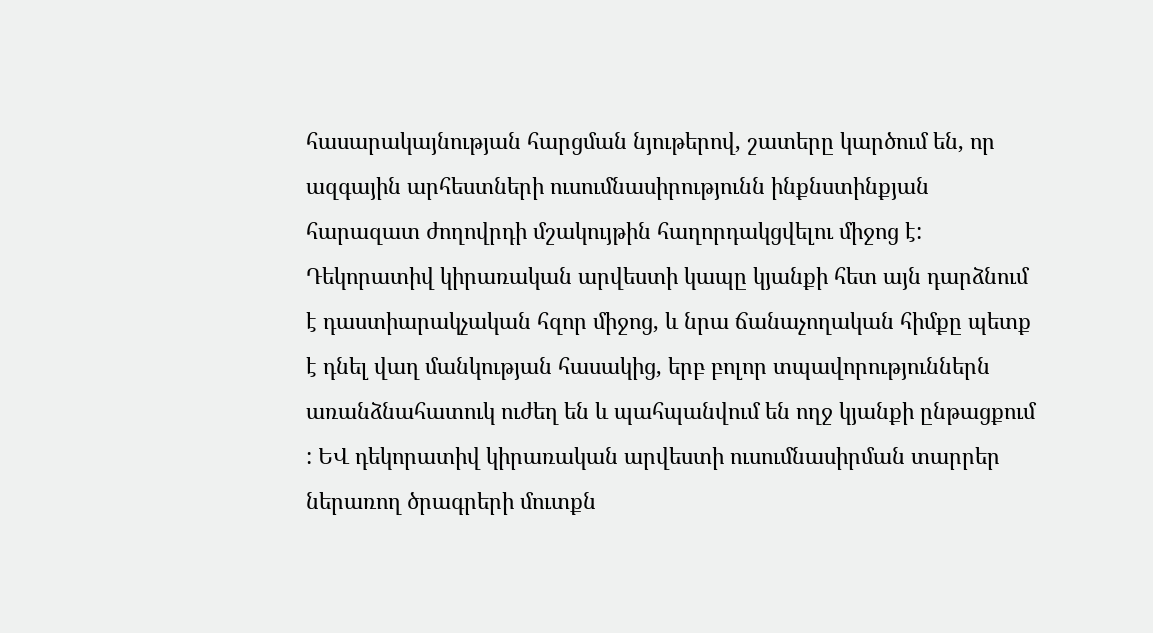հասարակայնության հարցման նյութերով, շատերը կարծում են, որ ազգային արհեստների ուսումնասիրությունն ինքնստինքյան հարազատ ժողովրդի մշակույթին հաղորդակցվելու միջոց է: Դեկորատիվ կիրառական արվեստի կապը կյանքի հետ այն դարձնում է դաստիարակչական հզոր միջոց, և նրա ճանաչողական հիմքը պետք է դնել վաղ մանկության հասակից, երբ բոլոր տպավորություններն առանձնահատուկ ուժեղ են և պահպանվում են ողջ կյանքի ընթացքում : ԵՎ դեկորատիվ կիրառական արվեստի ուսումնասիրման տարրեր ներառող ծրագրերի մուտքն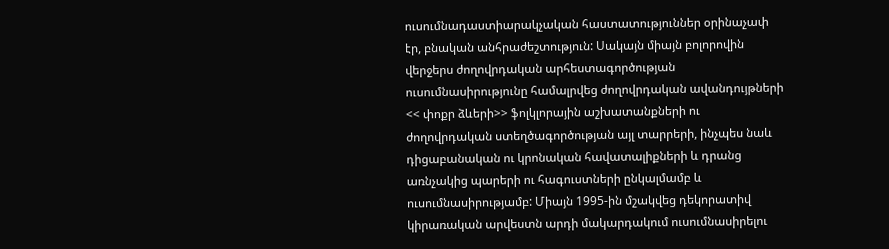ուսումնադաստիարակչական հաստատություններ օրինաչափ էր, բնական անհրաժեշտություն: Սակայն միայն բոլորովին վերջերս ժողովրդական արհեստագործության ուսումնասիրությունը համալրվեց ժողովրդական ավանդույթների << փոքր ձևերի>> ֆոլկլորային աշխատանքների ու ժողովրդական ստեղծագործության այլ տարրերի, ինչպես նաև դիցաբանական ու կրոնական հավատալիքների և դրանց առնչակից պարերի ու հագուստների ընկալմամբ և ուսումնասիրությամբ: Միայն 1995-ին մշակվեց դեկորատիվ կիրառական արվեստն արդի մակարդակում ուսումնասիրելու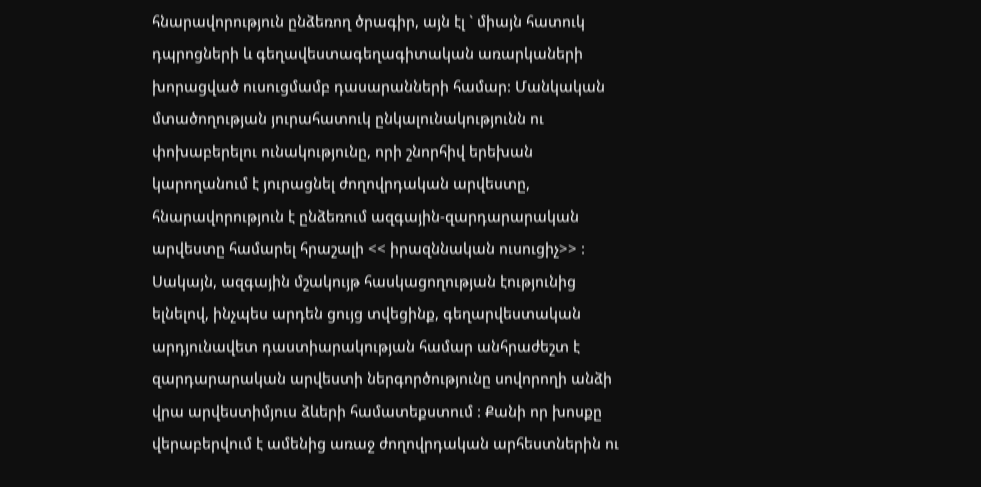հնարավորություն ընձեռող ծրագիր, այն էլ ` միայն հատուկ դպրոցների և գեղավեստագեղագիտական առարկաների խորացված ուսուցմամբ դասարանների համար: Մանկական մտածողության յուրահատուկ ընկալունակությունն ու փոխաբերելու ունակությունը, որի շնորհիվ երեխան կարողանում է յուրացնել ժողովրդական արվեստը, հնարավորություն է ընձեռում ազգային-զարդարարական արվեստը համարել հրաշալի << իրազննական ուսուցիչ>> : Սակայն, ազգային մշակույթ հասկացողության էությունից ելնելով, ինչպես արդեն ցույց տվեցինք, գեղարվեստական արդյունավետ դաստիարակության համար անհրաժեշտ է զարդարարական արվեստի ներգործությունը սովորողի անձի վրա արվեստիմյուս ձևերի համատեքստում : Քանի որ խոսքը վերաբերվում է ամենից առաջ ժողովրդական արհեստներին ու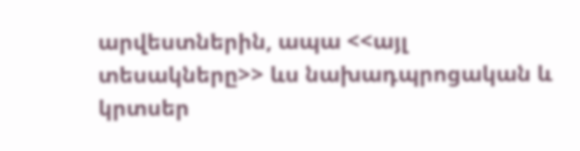արվեստներին, ապա <<այլ տեսակները>> ևս նախադպրոցական և կրտսեր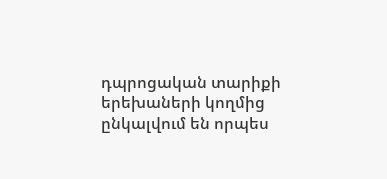դպրոցական տարիքի երեխաների կողմից ընկալվում են որպես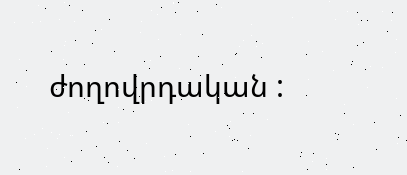ժողովրդական :